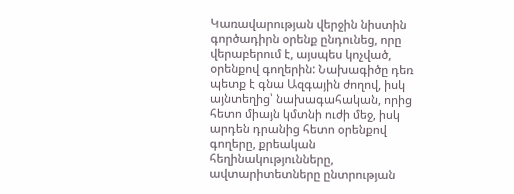Կառավարության վերջին նիստին գործադիրն օրենք ընդունեց, որը վերաբերում է, այսպես կոչված, օրենքով գողերին: Նախագիծը դեռ պետք է գնա Ազգային ժողով, իսկ այնտեղից՝ նախագահական, որից հետո միայն կմտնի ուժի մեջ, իսկ արդեն դրանից հետո օրենքով գողերը, քրեական հեղինակությունները, ավտարիտետները ընտրության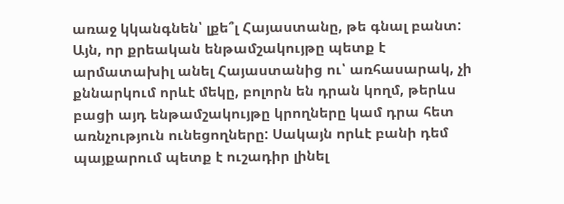առաջ կկանգնեն՝ լքե՞լ Հայաստանը, թե գնալ բանտ:
Այն, որ քրեական ենթամշակույթը պետք է արմատախիլ անել Հայաստանից ու՝ առհասարակ, չի քննարկում որևէ մեկը, բոլորն են դրան կողմ, թերևս բացի այդ ենթամշակույթը կրողները կամ դրա հետ առնչություն ունեցողները: Սակայն որևէ բանի դեմ պայքարում պետք է ուշադիր լինել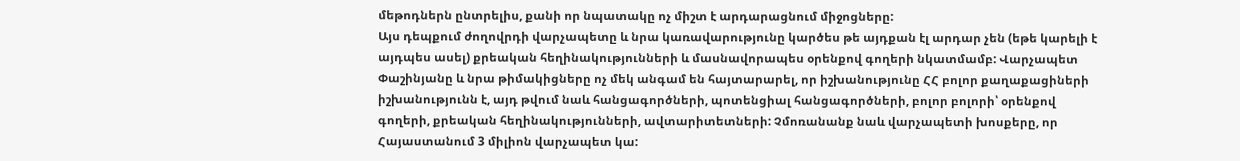մեթոդներն ընտրելիս, քանի որ նպատակը ոչ միշտ է արդարացնում միջոցները:
Այս դեպքում ժողովրդի վարչապետը և նրա կառավարությունը կարծես թե այդքան էլ արդար չեն (եթե կարելի է այդպես ասել) քրեական հեղինակությունների և մասնավորապես օրենքով գողերի նկատմամբ: Վարչապետ Փաշինյանը և նրա թիմակիցները ոչ մեկ անգամ են հայտարարել, որ իշխանությունը ՀՀ բոլոր քաղաքացիների իշխանությունն է, այդ թվում նաև հանցագործների, պոտենցիալ հանցագործների, բոլոր բոլորի՝ օրենքով գողերի, քրեական հեղինակությունների, ավտարիտետների: Չմոռանանք նաև վարչապետի խոսքերը, որ Հայաստանում 3 միլիոն վարչապետ կա: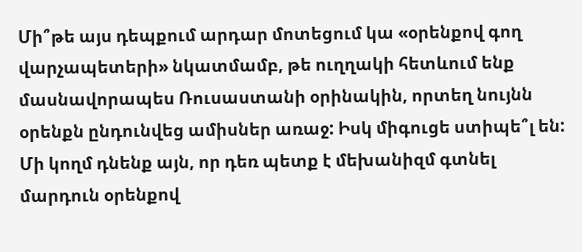Մի՞թե այս դեպքում արդար մոտեցում կա «օրենքով գող վարչապետերի» նկատմամբ, թե ուղղակի հետևում ենք մասնավորապես Ռուսաստանի օրինակին, որտեղ նույնն օրենքն ընդունվեց ամիսներ առաջ: Իսկ միգուցե ստիպե՞լ են:
Մի կողմ դնենք այն, որ դեռ պետք է մեխանիզմ գտնել մարդուն օրենքով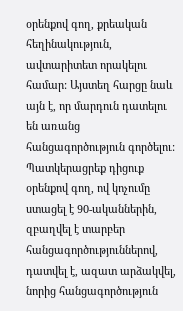օրենքով գող, քրեական հեղինակություն, ավտարիտետ որակելու համար: Այստեղ հարցը նաև այն է, որ մարդուն դատելու են առանց հանցագործություն գործելու: Պատկերացրեք դիցուք օրենքով գող, ով կոչումը ստացել է 90-ականներին, զբաղվել է տարբեր հանցագործություններով, դատվել է, ազատ արձակվել, նորից հանցագործություն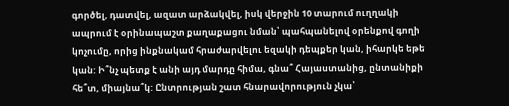գործել, դատվել, ազատ արձակվել, իսկ վերջին 10 տարում ուղղակի ապրում է օրինապաշտ քաղաքացու նման՝ պահպանելով օրենքով գողի կոչումը, որից ինքնակամ հրաժարվելու եզակի դեպքեր կան, իհարկե եթե կան: Ի՞նչ պետք է անի այդ մարդը հիմա, գնա՞ Հայաստանից, ընտանիքի հե՞տ, միայնա՞կ: Ընտրության շատ հնարավորություն չկա՝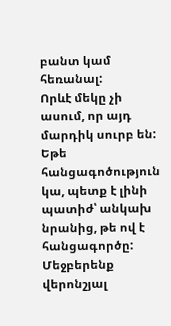բանտ կամ հեռանալ:
Որևէ մեկը չի ասում, որ այդ մարդիկ սուրբ են: Եթե հանցագոծություն կա, պետք է լինի պատիժ՝ անկախ նրանից, թե ով է հանցագործը:
Մեջբերենք վերոնշյալ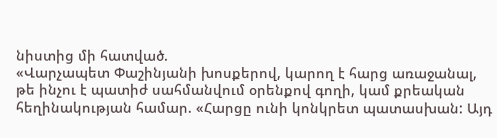նիստից մի հատված.
«Վարչապետ Փաշինյանի խոսքերով, կարող է հարց առաջանալ, թե ինչու է պատիժ սահմանվում օրենքով գողի, կամ քրեական հեղինակության համար. «Հարցը ունի կոնկրետ պատասխան: Այդ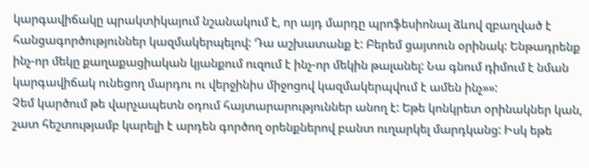կարգավիճակը պրակտիկայում նշանակում է, որ այդ մարդը պրոֆեսիոնալ ձևով զբաղված է հանցագործություններ կազմակերպելով: Դա աշխատանք է: Բերեմ ցայտուն օրինակ: Ենթադրենք ինչ-որ մեկը քաղաքացիական կյանքում ուզում է ինչ-որ մեկին թալանել: Նա գնում դիմում է նման կարգավիճակ ունեցող մարդու ու վերջինիս միջոցով կազմակերպվում է ամեն ինչ»»:
Չեմ կարծում թե վարչապետն օդում հայտարարություններ անող է: Եթե կոնկրետ օրինակներ կան, շատ հեշտությամբ կարելի է արդեն գործող օրենքներով բանտ ուղարկել մարդկանց: Իսկ եթե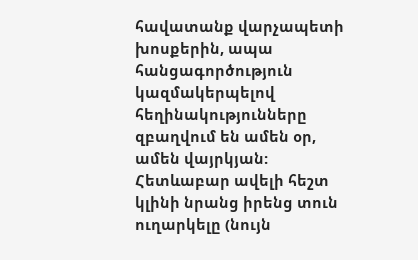հավատանք վարչապետի խոսքերին, ապա հանցագործություն կազմակերպելով հեղինակությունները զբաղվում են ամեն օր, ամեն վայրկյան: Հետևաբար ավելի հեշտ կլինի նրանց իրենց տուն ուղարկելը (նույն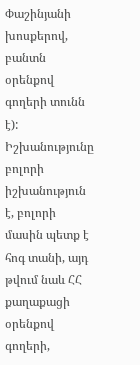Փաշինյանի խոսքերով, բանտն օրենքով գողերի տունն է):
Իշխանությունը բոլորի իշխանություն է, բոլորի մասին պետք է հոգ տանի, այդ թվում նաև ՀՀ քաղաքացի օրենքով գողերի,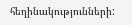հեղինակությունների: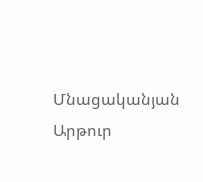Մնացականյան Արթուր